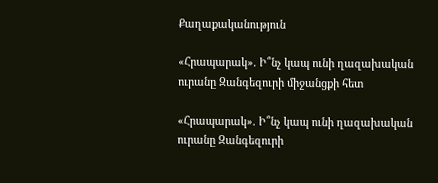Քաղաքականություն

«Հրապարակ». Ի՞նչ կապ ունի ղազախական ուրանը Զանգեզուրի միջանցքի հետ

«Հրապարակ». Ի՞նչ կապ ունի ղազախական ուրանը Զանգեզուրի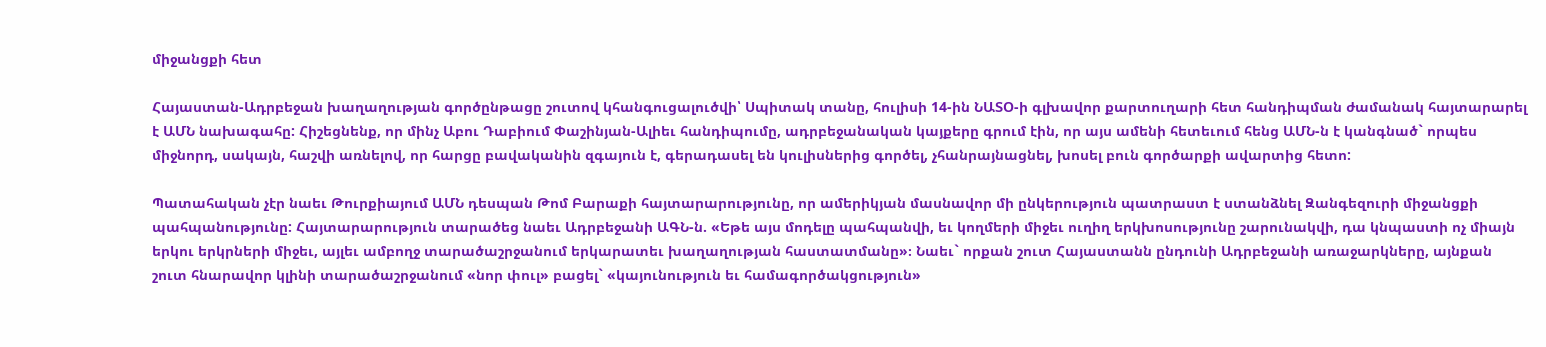միջանցքի հետ

Հայաստան-Ադրբեջան խաղաղության գործընթացը շուտով կհանգուցալուծվի՝ Սպիտակ տանը, հուլիսի 14-ին ՆԱՏՕ-ի գլխավոր քարտուղարի հետ հանդիպման ժամանակ հայտարարել է ԱՄՆ նախագահը: Հիշեցնենք, որ մինչ Աբու Դաբիում Փաշինյան-Ալիեւ հանդիպումը, ադրբեջանական կայքերը գրում էին, որ այս ամենի հետեւում հենց ԱՄՆ-ն է կանգնած` որպես միջնորդ, սակայն, հաշվի առնելով, որ հարցը բավականին զգայուն է, գերադասել են կուլիսներից գործել, չհանրայնացնել, խոսել բուն գործարքի ավարտից հետո:

Պատահական չէր նաեւ Թուրքիայում ԱՄՆ դեսպան Թոմ Բարաքի հայտարարությունը, որ ամերիկյան մասնավոր մի ընկերություն պատրաստ է ստանձնել Զանգեզուրի միջանցքի պահպանությունը: Հայտարարություն տարածեց նաեւ Ադրբեջանի ԱԳՆ-ն. «Եթե այս մոդելը պահպանվի, եւ կողմերի միջեւ ուղիղ երկխոսությունը շարունակվի, դա կնպաստի ոչ միայն երկու երկրների միջեւ, այլեւ ամբողջ տարածաշրջանում երկարատեւ խաղաղության հաստատմանը»։ Նաեւ` որքան շուտ Հայաստանն ընդունի Ադրբեջանի առաջարկները, այնքան շուտ հնարավոր կլինի տարածաշրջանում «նոր փուլ» բացել` «կայունություն եւ համագործակցություն»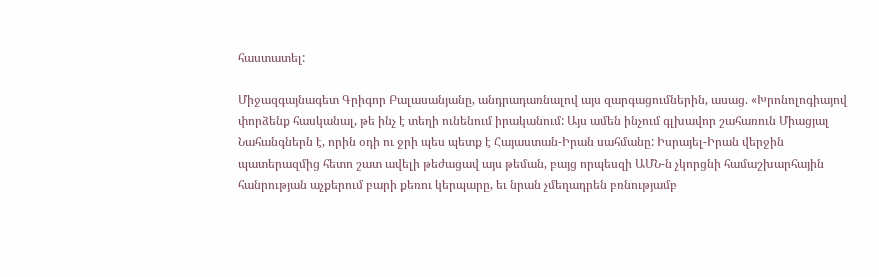հաստատել:

Միջազգայնագետ Գրիգոր Բալասանյանը, անդրադառնալով այս զարգացումներին, ասաց. «Խրոնոլոգիայով փորձենք հասկանալ, թե ինչ է տեղի ունենում իրականում: Այս ամեն ինչում գլխավոր շահառուն Միացյալ Նահանգներն է, որին օդի ու ջրի պես պետք է Հայաստան-Իրան սահմանը: Իսրայել-Իրան վերջին պատերազմից հետո շատ ավելի թեժացավ այս թեման, բայց որպեսզի ԱՄՆ-ն չկորցնի համաշխարհային հանրության աչքերում բարի քեռու կերպարը, եւ նրան չմեղադրեն բռնությամբ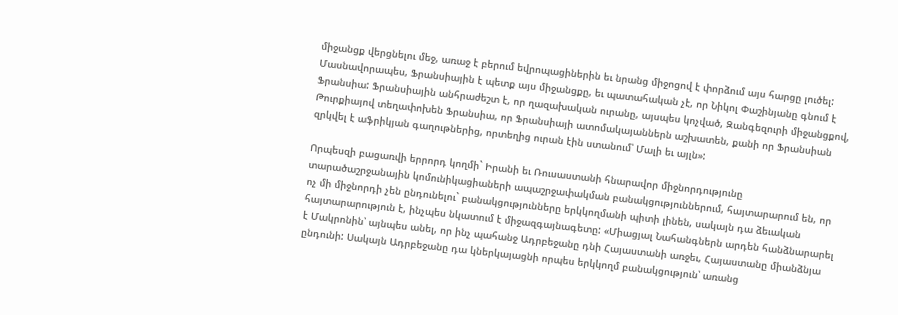միջանցք վերցնելու մեջ, առաջ է բերում եվրոպացիներին եւ նրանց միջոցով է փորձում այս հարցը լուծել: Մասնավորապես, Ֆրանսիային է պետք այս միջանցքը, եւ պատահական չէ, որ Նիկոլ Փաշինյանը գնում է Ֆրանսիա: Ֆրանսիային անհրաժեշտ է, որ ղազախական ուրանը, այսպես կոչված, Զանգեզուրի միջանցքով, Թուրքիայով տեղափոխեն Ֆրանսիա, որ Ֆրանսիայի ատոմակայաններն աշխատեն, քանի որ Ֆրանսիան զրկվել է աֆրիկյան գաղութներից, որտեղից ուրան էին ստանում՝ Մալի եւ այլն»:

Որպեսզի բացառվի երրորդ կողմի` Իրանի եւ Ռուսաստանի հնարավոր միջնորդությունը տարածաշրջանային կոմունիկացիաների ապաշրջափակման բանակցություններում, հայտարարում են, որ ոչ մի միջնորդի չեն ընդունելու` բանակցությունները երկկողմանի պիտի լինեն, սակայն դա ձեւական հայտարարություն է, ինչպես նկատում է միջազգայնագետը: «Միացյալ Նահանգներն արդեն հանձնարարել է Մակրոնին՝ այնպես անել, որ ինչ պահանջ Ադրբեջանը դնի Հայաստանի առջեւ, Հայաստանը միանձնյա ընդունի: Սակայն Ադրբեջանը դա կներկայացնի որպես երկկողմ բանակցություն՝ առանց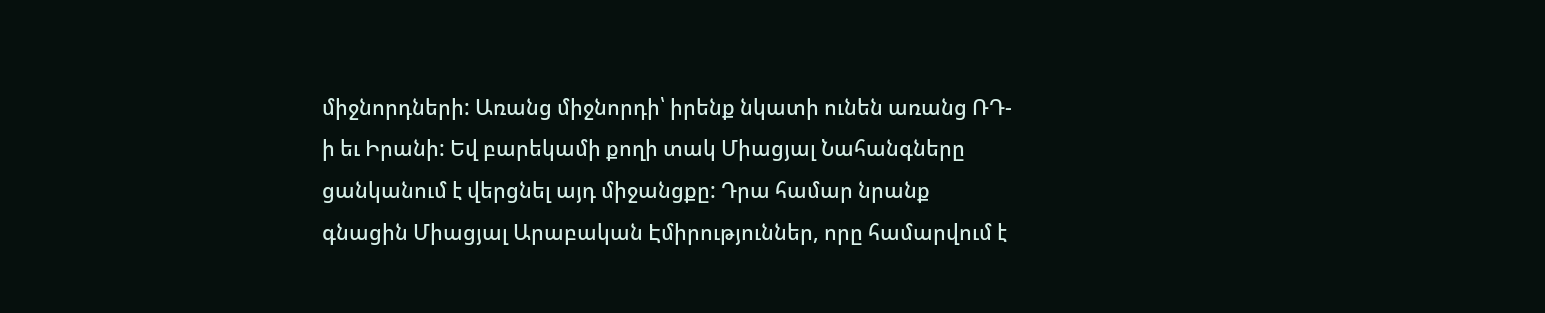միջնորդների: Առանց միջնորդի՝ իրենք նկատի ունեն առանց ՌԴ-ի եւ Իրանի: Եվ բարեկամի քողի տակ Միացյալ Նահանգները ցանկանում է վերցնել այդ միջանցքը: Դրա համար նրանք գնացին Միացյալ Արաբական Էմիրություններ, որը համարվում է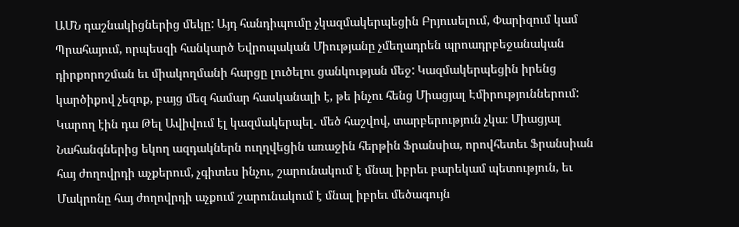ԱՄՆ դաշնակիցներից մեկը: Այդ հանդիպումը չկազմակերպեցին Բրյուսելում, Փարիզում կամ Պրահայում, որպեսզի հանկարծ Եվրոպական Միությանը չմեղադրեն պրոադրբեջանական դիրքորոշման եւ միակողմանի հարցը լուծելու ցանկության մեջ: Կազմակերպեցին իրենց կարծիքով չեզոք, բայց մեզ համար հասկանալի է, թե ինչու հենց Միացյալ Էմիրություններում: Կարող էին դա Թել Ավիվում էլ կազմակերպել․ մեծ հաշվով, տարբերություն չկա։ Միացյալ Նահանգներից եկող ազդակներն ուղղվեցին առաջին հերթին Ֆրանսիա, որովհետեւ Ֆրանսիան հայ ժողովրդի աչքերում, չգիտես ինչու, շարունակում է մնալ իբրեւ բարեկամ պետություն, եւ Մակրոնը հայ ժողովրդի աչքում շարունակում է մնալ իբրեւ մեծագույն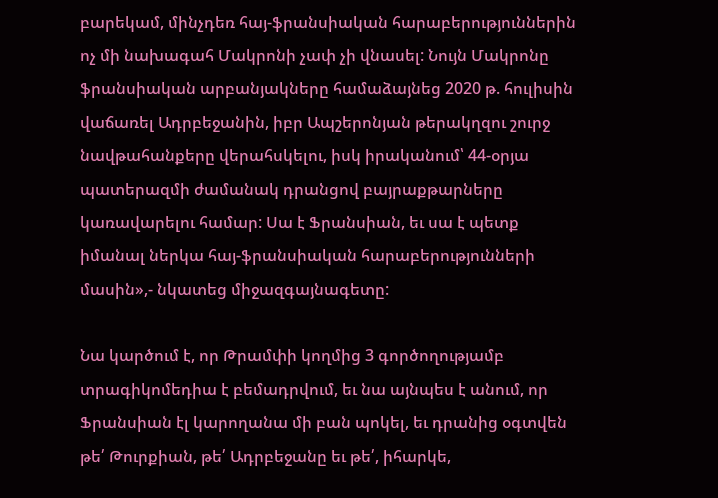բարեկամ, մինչդեռ հայ-ֆրանսիական հարաբերություններին ոչ մի նախագահ Մակրոնի չափ չի վնասել: Նույն Մակրոնը ֆրանսիական արբանյակները համաձայնեց 2020 թ. հուլիսին վաճառել Ադրբեջանին, իբր Ապշերոնյան թերակղզու շուրջ նավթահանքերը վերահսկելու, իսկ իրականում՝ 44-օրյա պատերազմի ժամանակ դրանցով բայրաքթարները կառավարելու համար: Սա է Ֆրանսիան, եւ սա է պետք իմանալ ներկա հայ-ֆրանսիական հարաբերությունների մասին»,- նկատեց միջազգայնագետը:

Նա կարծում է, որ Թրամփի կողմից 3 գործողությամբ տրագիկոմեդիա է բեմադրվում, եւ նա այնպես է անում, որ Ֆրանսիան էլ կարողանա մի բան պոկել, եւ դրանից օգտվեն թե՛ Թուրքիան, թե՛ Ադրբեջանը եւ թե՛, իհարկե,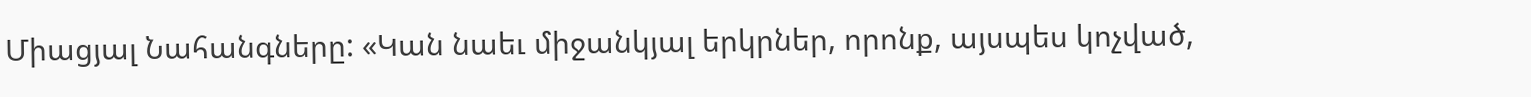Միացյալ Նահանգները: «Կան նաեւ միջանկյալ երկրներ, որոնք, այսպես կոչված,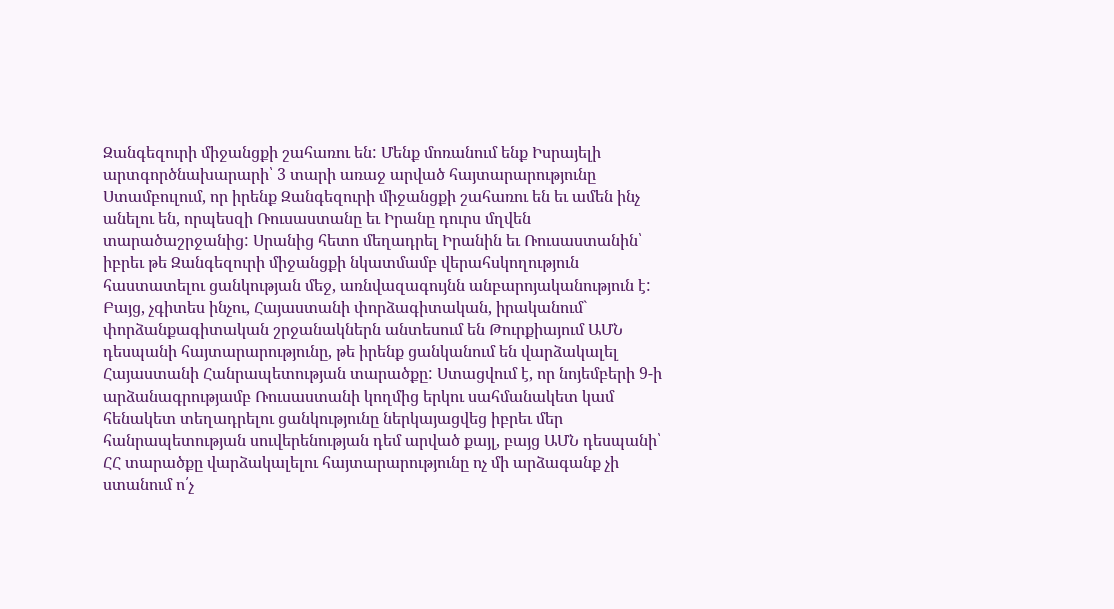Զանգեզուրի միջանցքի շահառու են: Մենք մոռանում ենք Իսրայելի արտգործնախարարի՝ 3 տարի առաջ արված հայտարարությունը Ստամբուլում, որ իրենք Զանգեզուրի միջանցքի շահառու են եւ ամեն ինչ անելու են, որպեսզի Ռուսաստանը եւ Իրանը դուրս մղվեն տարածաշրջանից: Սրանից հետո մեղադրել Իրանին եւ Ռուսաստանին՝ իբրեւ թե Զանգեզուրի միջանցքի նկատմամբ վերահսկողություն հաստատելու ցանկության մեջ, առնվազագույնն անբարոյականություն է: Բայց, չգիտես ինչու, Հայաստանի փորձագիտական, իրականում` փորձանքագիտական շրջանակներն անտեսում են Թուրքիայում ԱՄՆ դեսպանի հայտարարությունը, թե իրենք ցանկանում են վարձակալել Հայաստանի Հանրապետության տարածքը: Ստացվում է, որ նոյեմբերի 9-ի արձանագրությամբ Ռուսաստանի կողմից երկու սահմանակետ կամ հենակետ տեղադրելու ցանկությունը ներկայացվեց իբրեւ մեր հանրապետության սուվերենության դեմ արված քայլ, բայց ԱՄՆ դեսպանի՝ ՀՀ տարածքը վարձակալելու հայտարարությունը ոչ մի արձագանք չի ստանում ո՛չ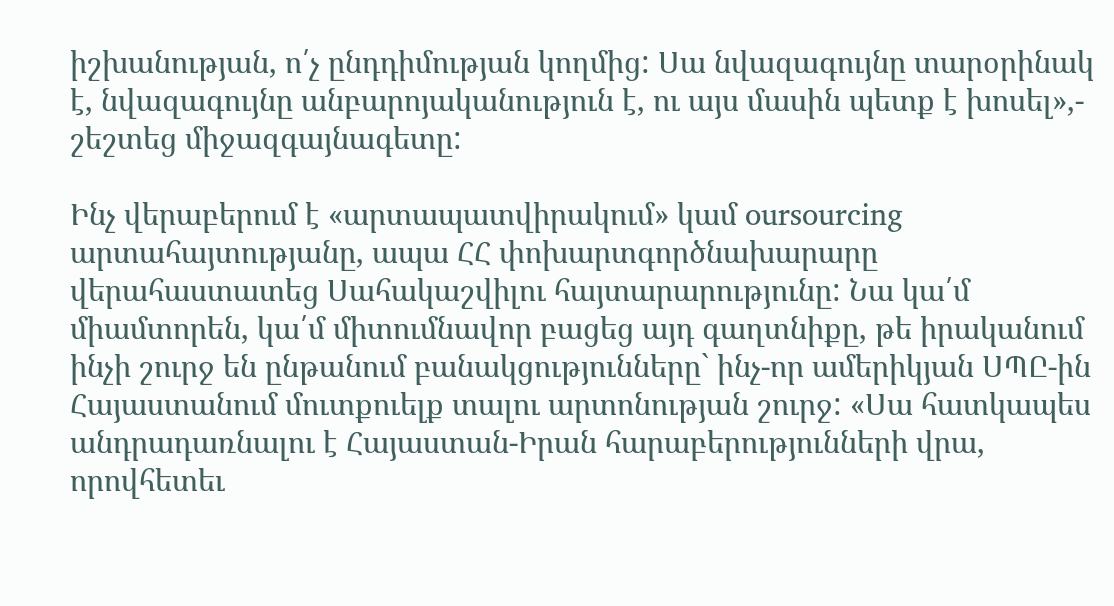իշխանության, ո՛չ ընդդիմության կողմից: Սա նվազագույնը տարօրինակ է, նվազագույնը անբարոյականություն է, ու այս մասին պետք է խոսել»,- շեշտեց միջազգայնագետը:

Ինչ վերաբերում է «արտապատվիրակում» կամ oursourcing արտահայտությանը, ապա ՀՀ փոխարտգործնախարարը վերահաստատեց Սահակաշվիլու հայտարարությունը: Նա կա՛մ միամտորեն, կա՛մ միտումնավոր բացեց այդ գաղտնիքը, թե իրականում ինչի շուրջ են ընթանում բանակցությունները` ինչ-որ ամերիկյան ՍՊԸ-ին Հայաստանում մուտքուելք տալու արտոնության շուրջ: «Սա հատկապես անդրադառնալու է Հայաստան-Իրան հարաբերությունների վրա, որովհետեւ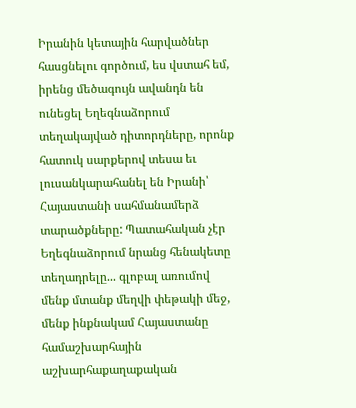Իրանին կետային հարվածներ հասցնելու գործում, ես վստահ եմ, իրենց մեծագույն ավանդն են ունեցել Եղեգնաձորում տեղակայված դիտորդները, որոնք հատուկ սարքերով տեսա եւ լուսանկարահանել են Իրանի՝ Հայաստանի սահմանամերձ տարածքները: Պատահական չէր Եղեգնաձորում նրանց հենակետը տեղադրելը... գլոբալ առումով մենք մտանք մեղվի փեթակի մեջ, մենք ինքնակամ Հայաստանը համաշխարհային աշխարհաքաղաքական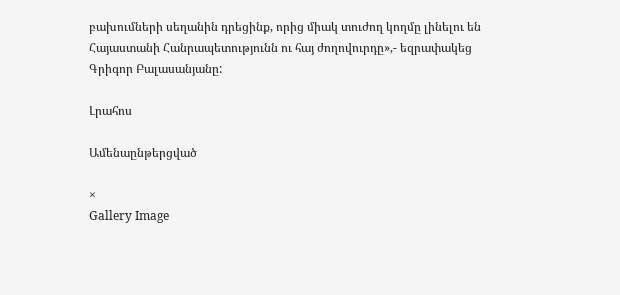բախումների սեղանին դրեցինք, որից միակ տուժող կողմը լինելու են Հայաստանի Հանրապետությունն ու հայ ժողովուրդը»,- եզրափակեց Գրիգոր Բալասանյանը:

Լրահոս

Ամենաընթերցված

×
Gallery Image